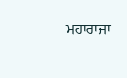ਮਹਾਰਾਜਾ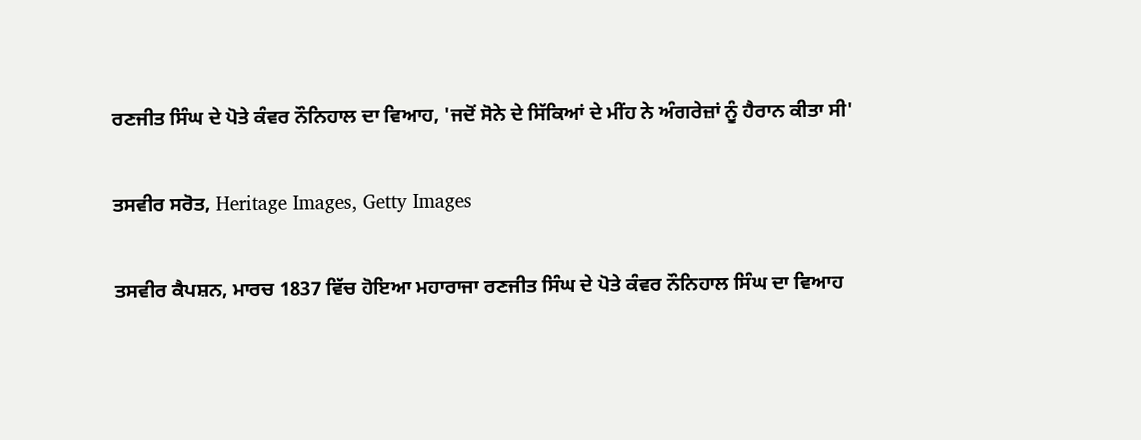ਰਣਜੀਤ ਸਿੰਘ ਦੇ ਪੋਤੇ ਕੰਵਰ ਨੌਨਿਹਾਲ ਦਾ ਵਿਆਹ, 'ਜਦੋਂ ਸੋਨੇ ਦੇ ਸਿੱਕਿਆਂ ਦੇ ਮੀਂਹ ਨੇ ਅੰਗਰੇਜ਼ਾਂ ਨੂੰ ਹੈਰਾਨ ਕੀਤਾ ਸੀ'

ਤਸਵੀਰ ਸਰੋਤ, Heritage Images, Getty Images

ਤਸਵੀਰ ਕੈਪਸ਼ਨ, ਮਾਰਚ 1837 ਵਿੱਚ ਹੋਇਆ ਮਹਾਰਾਜਾ ਰਣਜੀਤ ਸਿੰਘ ਦੇ ਪੋਤੇ ਕੰਵਰ ਨੌਨਿਹਾਲ ਸਿੰਘ ਦਾ ਵਿਆਹ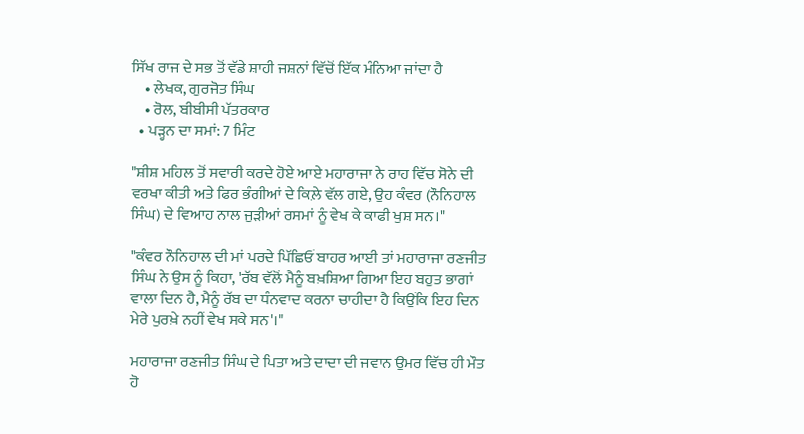ਸਿੱਖ ਰਾਜ ਦੇ ਸਭ ਤੋਂ ਵੱਡੇ ਸ਼ਾਹੀ ਜਸ਼ਨਾਂ ਵਿੱਚੋਂ ਇੱਕ ਮੰਨਿਆ ਜਾਂਦਾ ਹੈ
    • ਲੇਖਕ, ਗੁਰਜੋਤ ਸਿੰਘ
    • ਰੋਲ, ਬੀਬੀਸੀ ਪੱਤਰਕਾਰ
  • ਪੜ੍ਹਨ ਦਾ ਸਮਾਂ: 7 ਮਿੰਟ

"ਸ਼ੀਸ਼ ਮਹਿਲ ਤੋਂ ਸਵਾਰੀ ਕਰਦੇ ਹੋਏ ਆਏ ਮਹਾਰਾਜਾ ਨੇ ਰਾਹ ਵਿੱਚ ਸੋਨੇ ਦੀ ਵਰਖਾ ਕੀਤੀ ਅਤੇ ਫਿਰ ਭੰਗੀਆਂ ਦੇ ਕਿਲ਼ੇ ਵੱਲ ਗਏ, ਉਹ ਕੰਵਰ (ਨੌਨਿਹਾਲ ਸਿੰਘ) ਦੇ ਵਿਆਹ ਨਾਲ ਜੁੜੀਆਂ ਰਸਮਾਂ ਨੂੰ ਵੇਖ ਕੇ ਕਾਫੀ ਖੁਸ਼ ਸਨ।"

"ਕੰਵਰ ਨੌਨਿਹਾਲ ਦੀ ਮਾਂ ਪਰਦੇ ਪਿੱਛਿਓਂ ਬਾਹਰ ਆਈ ਤਾਂ ਮਹਾਰਾਜਾ ਰਣਜੀਤ ਸਿੰਘ ਨੇ ਉਸ ਨੂੰ ਕਿਹਾ, 'ਰੱਬ ਵੱਲੋਂ ਮੈਨੂੰ ਬਖ਼ਸ਼ਿਆ ਗਿਆ ਇਹ ਬਹੁਤ ਭਾਗਾਂ ਵਾਲਾ ਦਿਨ ਹੈ, ਮੈਨੂੰ ਰੱਬ ਦਾ ਧੰਨਵਾਦ ਕਰਨਾ ਚਾਹੀਦਾ ਹੈ ਕਿਉਂਕਿ ਇਹ ਦਿਨ ਮੇਰੇ ਪੁਰਖ਼ੇ ਨਹੀਂ ਵੇਖ ਸਕੇ ਸਨ'।"

ਮਹਾਰਾਜਾ ਰਣਜੀਤ ਸਿੰਘ ਦੇ ਪਿਤਾ ਅਤੇ ਦਾਦਾ ਦੀ ਜਵਾਨ ਉਮਰ ਵਿੱਚ ਹੀ ਮੌਤ ਹੋ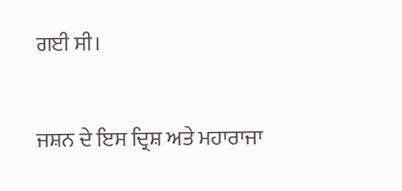ਗਈ ਸੀ।

ਜਸ਼ਨ ਦੇ ਇਸ ਦ੍ਰਿਸ਼ ਅਤੇ ਮਹਾਰਾਜਾ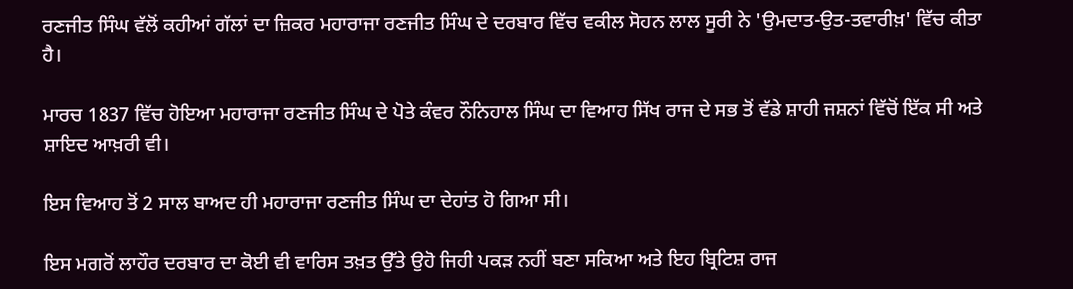ਰਣਜੀਤ ਸਿੰਘ ਵੱਲੋਂ ਕਹੀਆਂ ਗੱਲਾਂ ਦਾ ਜ਼ਿਕਰ ਮਹਾਰਾਜਾ ਰਣਜੀਤ ਸਿੰਘ ਦੇ ਦਰਬਾਰ ਵਿੱਚ ਵਕੀਲ ਸੋਹਨ ਲਾਲ ਸੂਰੀ ਨੇ 'ਉਮਦਾਤ-ਉਤ-ਤਵਾਰੀਖ਼' ਵਿੱਚ ਕੀਤਾ ਹੈ।

ਮਾਰਚ 1837 ਵਿੱਚ ਹੋਇਆ ਮਹਾਰਾਜਾ ਰਣਜੀਤ ਸਿੰਘ ਦੇ ਪੋਤੇ ਕੰਵਰ ਨੌਨਿਹਾਲ ਸਿੰਘ ਦਾ ਵਿਆਹ ਸਿੱਖ ਰਾਜ ਦੇ ਸਭ ਤੋਂ ਵੱਡੇ ਸ਼ਾਹੀ ਜਸ਼ਨਾਂ ਵਿੱਚੋਂ ਇੱਕ ਸੀ ਅਤੇ ਸ਼ਾਇਦ ਆਖ਼ਰੀ ਵੀ।

ਇਸ ਵਿਆਹ ਤੋਂ 2 ਸਾਲ ਬਾਅਦ ਹੀ ਮਹਾਰਾਜਾ ਰਣਜੀਤ ਸਿੰਘ ਦਾ ਦੇਹਾਂਤ ਹੋ ਗਿਆ ਸੀ।

ਇਸ ਮਗਰੋਂ ਲਾਹੌਰ ਦਰਬਾਰ ਦਾ ਕੋਈ ਵੀ ਵਾਰਿਸ ਤਖ਼ਤ ਉੱਤੇ ਉਹੋ ਜਿਹੀ ਪਕੜ ਨਹੀਂ ਬਣਾ ਸਕਿਆ ਅਤੇ ਇਹ ਬ੍ਰਿਟਿਸ਼ ਰਾਜ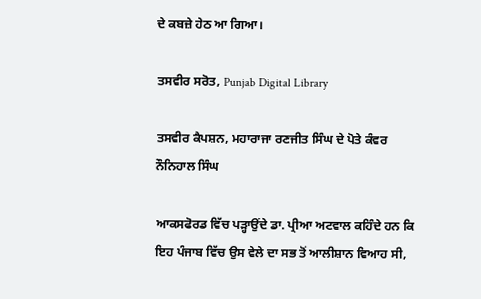ਦੇ ਕਬਜ਼ੇ ਹੇਠ ਆ ਗਿਆ।

ਤਸਵੀਰ ਸਰੋਤ, Punjab Digital Library

ਤਸਵੀਰ ਕੈਪਸ਼ਨ, ਮਹਾਰਾਜਾ ਰਣਜੀਤ ਸਿੰਘ ਦੇ ਪੋਤੇ ਕੰਵਰ ਨੌਨਿਹਾਲ ਸਿੰਘ

ਆਕਸਫੋਰਡ ਵਿੱਚ ਪੜ੍ਹਾਉਂਦੇ ਡਾ. ਪ੍ਰੀਆ ਅਟਵਾਲ ਕਹਿੰਦੇ ਹਨ ਕਿ ਇਹ ਪੰਜਾਬ ਵਿੱਚ ਉਸ ਵੇਲੇ ਦਾ ਸਭ ਤੋਂ ਆਲੀਸ਼ਾਨ ਵਿਆਹ ਸੀ,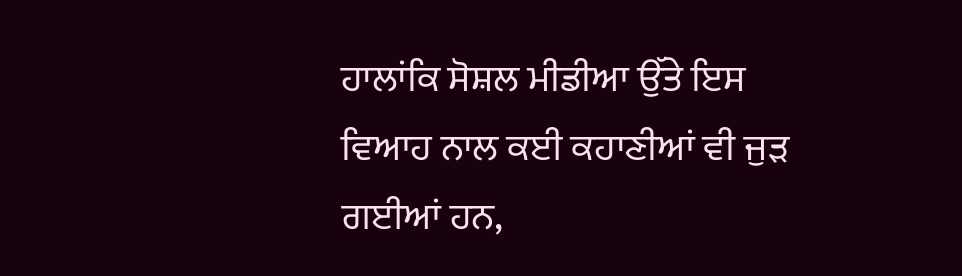ਹਾਲਾਂਕਿ ਸੋਸ਼ਲ ਮੀਡੀਆ ਉੱਤੇ ਇਸ ਵਿਆਹ ਨਾਲ ਕਈ ਕਹਾਣੀਆਂ ਵੀ ਜੁੜ ਗਈਆਂ ਹਨ,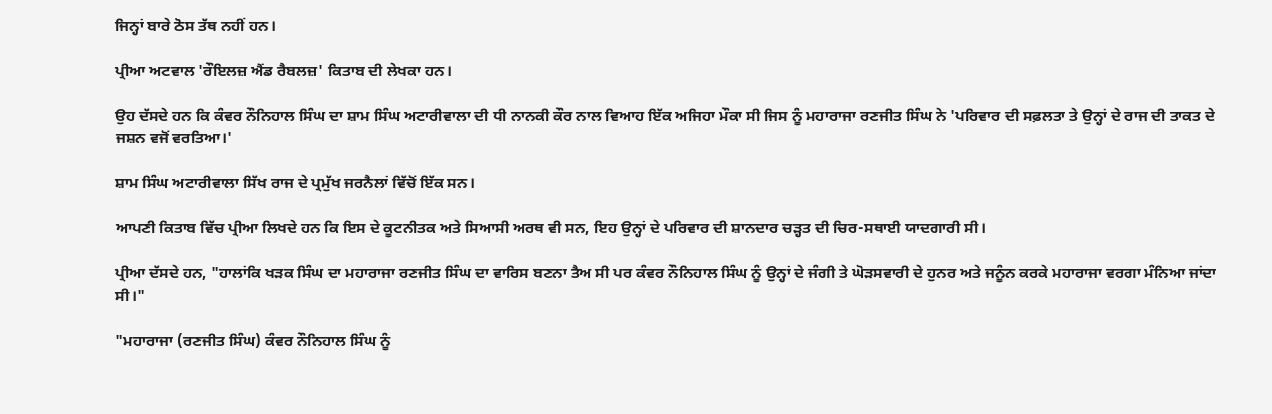ਜਿਨ੍ਹਾਂ ਬਾਰੇ ਠੋਸ ਤੱਥ ਨਹੀਂ ਹਨ।

ਪ੍ਰੀਆ ਅਟਵਾਲ 'ਰੌਇਲਜ਼ ਐਂਡ ਰੈਬਲਜ਼' ਕਿਤਾਬ ਦੀ ਲੇਖਕਾ ਹਨ।

ਉਹ ਦੱਸਦੇ ਹਨ ਕਿ ਕੰਵਰ ਨੌਨਿਹਾਲ ਸਿੰਘ ਦਾ ਸ਼ਾਮ ਸਿੰਘ ਅਟਾਰੀਵਾਲਾ ਦੀ ਧੀ ਨਾਨਕੀ ਕੌਰ ਨਾਲ ਵਿਆਹ ਇੱਕ ਅਜਿਹਾ ਮੌਕਾ ਸੀ ਜਿਸ ਨੂੰ ਮਹਾਰਾਜਾ ਰਣਜੀਤ ਸਿੰਘ ਨੇ 'ਪਰਿਵਾਰ ਦੀ ਸਫ਼ਲਤਾ ਤੇ ਉਨ੍ਹਾਂ ਦੇ ਰਾਜ ਦੀ ਤਾਕਤ ਦੇ ਜਸ਼ਨ ਵਜੋਂ ਵਰਤਿਆ।'

ਸ਼ਾਮ ਸਿੰਘ ਅਟਾਰੀਵਾਲਾ ਸਿੱਖ ਰਾਜ ਦੇ ਪ੍ਰਮੁੱਖ ਜਰਨੈਲਾਂ ਵਿੱਚੋਂ ਇੱਕ ਸਨ।

ਆਪਣੀ ਕਿਤਾਬ ਵਿੱਚ ਪ੍ਰੀਆ ਲਿਖਦੇ ਹਨ ਕਿ ਇਸ ਦੇ ਕੂਟਨੀਤਕ ਅਤੇ ਸਿਆਸੀ ਅਰਥ ਵੀ ਸਨ, ਇਹ ਉਨ੍ਹਾਂ ਦੇ ਪਰਿਵਾਰ ਦੀ ਸ਼ਾਨਦਾਰ ਚੜ੍ਹਤ ਦੀ ਚਿਰ-ਸਥਾਈ ਯਾਦਗਾਰੀ ਸੀ।

ਪ੍ਰੀਆ ਦੱਸਦੇ ਹਨ, "ਹਾਲਾਂਕਿ ਖੜਕ ਸਿੰਘ ਦਾ ਮਹਾਰਾਜਾ ਰਣਜੀਤ ਸਿੰਘ ਦਾ ਵਾਰਿਸ ਬਣਨਾ ਤੈਅ ਸੀ ਪਰ ਕੰਵਰ ਨੌਨਿਹਾਲ ਸਿੰਘ ਨੂੰ ਉਨ੍ਹਾਂ ਦੇ ਜੰਗੀ ਤੇ ਘੋੜਸਵਾਰੀ ਦੇ ਹੁਨਰ ਅਤੇ ਜਨੂੰਨ ਕਰਕੇ ਮਹਾਰਾਜਾ ਵਰਗਾ ਮੰਨਿਆ ਜਾਂਦਾ ਸੀ।"

"ਮਹਾਰਾਜਾ (ਰਣਜੀਤ ਸਿੰਘ) ਕੰਵਰ ਨੌਨਿਹਾਲ ਸਿੰਘ ਨੂੰ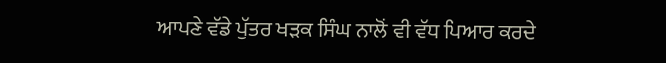ਆਪਣੇ ਵੱਡੇ ਪੁੱਤਰ ਖੜਕ ਸਿੰਘ ਨਾਲੋਂ ਵੀ ਵੱਧ ਪਿਆਰ ਕਰਦੇ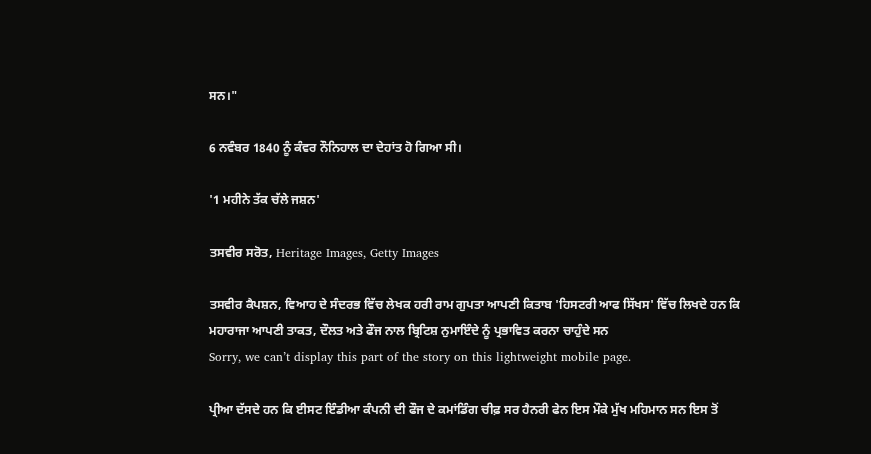ਸਨ।"

6 ਨਵੰਬਰ 1840 ਨੂੰ ਕੰਵਰ ਨੌਨਿਹਾਲ ਦਾ ਦੇਹਾਂਤ ਹੋ ਗਿਆ ਸੀ।

'1 ਮਹੀਨੇ ਤੱਕ ਚੱਲੇ ਜਸ਼ਨ'

ਤਸਵੀਰ ਸਰੋਤ, Heritage Images, Getty Images

ਤਸਵੀਰ ਕੈਪਸ਼ਨ, ਵਿਆਹ ਦੇ ਸੰਦਰਭ ਵਿੱਚ ਲੇਖਕ ਹਰੀ ਰਾਮ ਗੁਪਤਾ ਆਪਣੀ ਕਿਤਾਬ 'ਹਿਸਟਰੀ ਆਫ ਸਿੱਖਸ' ਵਿੱਚ ਲਿਖਦੇ ਹਨ ਕਿ ਮਹਾਰਾਜਾ ਆਪਣੀ ਤਾਕਤ, ਦੌਲਤ ਅਤੇ ਫੌਜ ਨਾਲ ਬ੍ਰਿਟਿਸ਼ ਨੁਮਾਇੰਦੇ ਨੂੰ ਪ੍ਰਭਾਵਿਤ ਕਰਨਾ ਚਾਹੁੰਦੇ ਸਨ
Sorry, we can’t display this part of the story on this lightweight mobile page.

ਪ੍ਰੀਆ ਦੱਸਦੇ ਹਨ ਕਿ ਈਸਟ ਇੰਡੀਆ ਕੰਪਨੀ ਦੀ ਫੌਜ ਦੇ ਕਮਾਂਡਿੰਗ ਚੀਫ਼ ਸਰ ਹੈਨਰੀ ਫੇਨ ਇਸ ਮੌਕੇ ਮੁੱਖ ਮਹਿਮਾਨ ਸਨ ਇਸ ਤੋਂ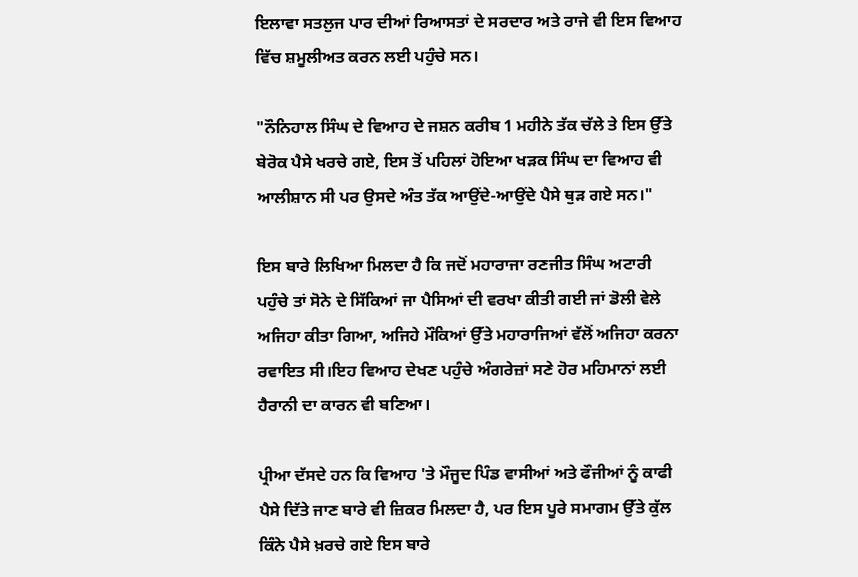ਇਲਾਵਾ ਸਤਲੁਜ ਪਾਰ ਦੀਆਂ ਰਿਆਸਤਾਂ ਦੇ ਸਰਦਾਰ ਅਤੇ ਰਾਜੇ ਵੀ ਇਸ ਵਿਆਹ ਵਿੱਚ ਸ਼ਮੂਲੀਅਤ ਕਰਨ ਲਈ ਪਹੁੰਚੇ ਸਨ।

"ਨੌਨਿਹਾਲ ਸਿੰਘ ਦੇ ਵਿਆਹ ਦੇ ਜਸ਼ਨ ਕਰੀਬ 1 ਮਹੀਨੇ ਤੱਕ ਚੱਲੇ ਤੇ ਇਸ ਉੱਤੇ ਬੇਰੋਕ ਪੈਸੇ ਖਰਚੇ ਗਏ, ਇਸ ਤੋਂ ਪਹਿਲਾਂ ਹੋਇਆ ਖੜਕ ਸਿੰਘ ਦਾ ਵਿਆਹ ਵੀ ਆਲੀਸ਼ਾਨ ਸੀ ਪਰ ਉਸਦੇ ਅੰਤ ਤੱਕ ਆਉਂਦੇ-ਆਉਂਦੇ ਪੈਸੇ ਥੁੜ ਗਏ ਸਨ।"

ਇਸ ਬਾਰੇ ਲਿਖਿਆ ਮਿਲਦਾ ਹੈ ਕਿ ਜਦੋਂ ਮਹਾਰਾਜਾ ਰਣਜੀਤ ਸਿੰਘ ਅਟਾਰੀ ਪਹੁੰਚੇ ਤਾਂ ਸੋਨੇ ਦੇ ਸਿੱਕਿਆਂ ਜਾ ਪੈਸਿਆਂ ਦੀ ਵਰਖਾ ਕੀਤੀ ਗਈ ਜਾਂ ਡੋਲੀ ਵੇਲੇ ਅਜਿਹਾ ਕੀਤਾ ਗਿਆ, ਅਜਿਹੇ ਮੌਕਿਆਂ ਉੱਤੇ ਮਹਾਰਾਜਿਆਂ ਵੱਲੋਂ ਅਜਿਹਾ ਕਰਨਾ ਰਵਾਇਤ ਸੀ।ਇਹ ਵਿਆਹ ਦੇਖਣ ਪਹੁੰਚੇ ਅੰਗਰੇਜ਼ਾਂ ਸਣੇ ਹੋਰ ਮਹਿਮਾਨਾਂ ਲਈ ਹੈਰਾਨੀ ਦਾ ਕਾਰਨ ਵੀ ਬਣਿਆ।

ਪ੍ਰੀਆ ਦੱਸਦੇ ਹਨ ਕਿ ਵਿਆਹ 'ਤੇ ਮੌਜੂਦ ਪਿੰਡ ਵਾਸੀਆਂ ਅਤੇ ਫੌਜੀਆਂ ਨੂੰ ਕਾਫੀ ਪੈਸੇ ਦਿੱਤੇ ਜਾਣ ਬਾਰੇ ਵੀ ਜ਼ਿਕਰ ਮਿਲਦਾ ਹੈ, ਪਰ ਇਸ ਪੂਰੇ ਸਮਾਗਮ ਉੱਤੇ ਕੁੱਲ ਕਿੰਨੇ ਪੈਸੇ ਖ਼ਰਚੇ ਗਏ ਇਸ ਬਾਰੇ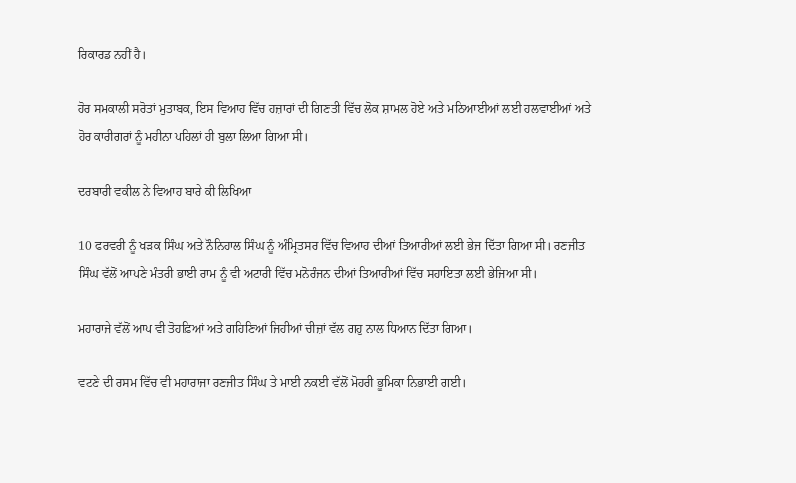ਰਿਕਾਰਡ ਨਹੀਂ ਹੈ।

ਹੋਰ ਸਮਕਾਲੀ ਸਰੋਤਾਂ ਮੁਤਾਬਕ, ਇਸ ਵਿਆਹ ਵਿੱਚ ਹਜ਼ਾਰਾਂ ਦੀ ਗਿਣਤੀ ਵਿੱਚ ਲੋਕ ਸ਼ਾਮਲ ਹੋਏ ਅਤੇ ਮਠਿਆਈਆਂ ਲਈ ਹਲਵਾਈਆਂ ਅਤੇ ਹੋਰ ਕਾਰੀਗਰਾਂ ਨੂੰ ਮਹੀਨਾ ਪਹਿਲਾਂ ਹੀ ਬੁਲਾ ਲਿਆ ਗਿਆ ਸੀ।

ਦਰਬਾਰੀ ਵਕੀਲ ਨੇ ਵਿਆਹ ਬਾਰੇ ਕੀ ਲਿਖਿਆ

10 ਫਰਵਰੀ ਨੂੰ ਖੜਕ ਸਿੰਘ ਅਤੇ ਨੌਨਿਹਾਲ ਸਿੰਘ ਨੂੰ ਅੰਮ੍ਰਿਤਸਰ ਵਿੱਚ ਵਿਆਹ ਦੀਆਂ ਤਿਆਰੀਆਂ ਲਈ ਭੇਜ ਦਿੱਤਾ ਗਿਆ ਸੀ। ਰਣਜੀਤ ਸਿੰਘ ਵੱਲੋਂ ਆਪਣੇ ਮੰਤਰੀ ਭਾਈ ਰਾਮ ਨੂੰ ਵੀ ਅਟਾਰੀ ਵਿੱਚ ਮਨੋਰੰਜਨ ਦੀਆਂ ਤਿਆਰੀਆਂ ਵਿੱਚ ਸਹਾਇਤਾ ਲਈ ਭੇਜਿਆ ਸੀ।

ਮਹਾਰਾਜੇ ਵੱਲੋਂ ਆਪ ਵੀ ਤੋਹਫ਼ਿਆਂ ਅਤੇ ਗਹਿਣਿਆਂ ਜਿਹੀਆਂ ਚੀਜ਼ਾਂ ਵੱਲ ਗਹੁ ਨਾਲ ਧਿਆਨ ਦਿੱਤਾ ਗਿਆ।

ਵਟਣੇ ਦੀ ਰਸਮ ਵਿੱਚ ਵੀ ਮਹਾਰਾਜਾ ਰਣਜੀਤ ਸਿੰਘ ਤੇ ਮਾਈ ਨਕਈ ਵੱਲੋਂ ਮੋਹਰੀ ਭੂਮਿਕਾ ਨਿਭਾਈ ਗਈ।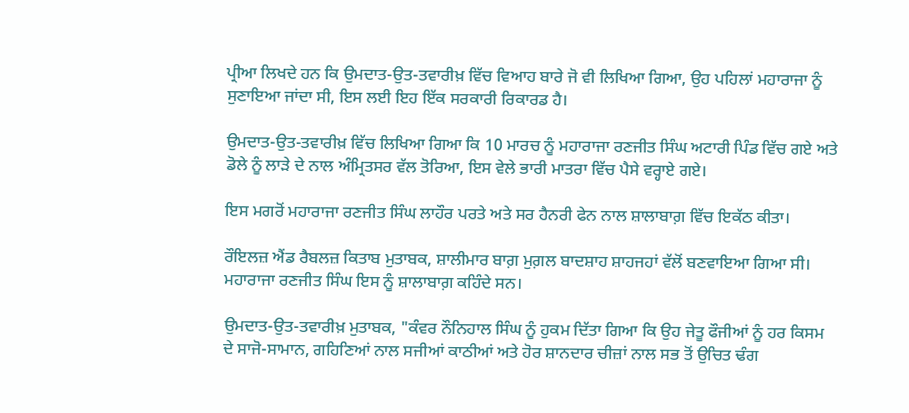ਪ੍ਰੀਆ ਲਿਖਦੇ ਹਨ ਕਿ ਉਮਦਾਤ-ਉਤ-ਤਵਾਰੀਖ਼ ਵਿੱਚ ਵਿਆਹ ਬਾਰੇ ਜੋ ਵੀ ਲਿਖਿਆ ਗਿਆ, ਉਹ ਪਹਿਲਾਂ ਮਹਾਰਾਜਾ ਨੂੰ ਸੁਣਾਇਆ ਜਾਂਦਾ ਸੀ, ਇਸ ਲਈ ਇਹ ਇੱਕ ਸਰਕਾਰੀ ਰਿਕਾਰਡ ਹੈ।

ਉਮਦਾਤ-ਉਤ-ਤਵਾਰੀਖ਼ ਵਿੱਚ ਲਿਖਿਆ ਗਿਆ ਕਿ 10 ਮਾਰਚ ਨੂੰ ਮਹਾਰਾਜਾ ਰਣਜੀਤ ਸਿੰਘ ਅਟਾਰੀ ਪਿੰਡ ਵਿੱਚ ਗਏ ਅਤੇ ਡੋਲੇ ਨੂੰ ਲਾੜੇ ਦੇ ਨਾਲ ਅੰਮ੍ਰਿਤਸਰ ਵੱਲ ਤੋਰਿਆ, ਇਸ ਵੇਲੇ ਭਾਰੀ ਮਾਤਰਾ ਵਿੱਚ ਪੈਸੇ ਵਰ੍ਹਾਏ ਗਏ।

ਇਸ ਮਗਰੋਂ ਮਹਾਰਾਜਾ ਰਣਜੀਤ ਸਿੰਘ ਲਾਹੌਰ ਪਰਤੇ ਅਤੇ ਸਰ ਹੈਨਰੀ ਫੇਨ ਨਾਲ ਸ਼ਾਲਾਬਾਗ਼ ਵਿੱਚ ਇਕੱਠ ਕੀਤਾ।

ਰੌਇਲਜ਼ ਐਂਡ ਰੈਬਲਜ਼ ਕਿਤਾਬ ਮੁਤਾਬਕ, ਸ਼ਾਲੀਮਾਰ ਬਾਗ਼ ਮੁਗ਼ਲ ਬਾਦਸ਼ਾਹ ਸ਼ਾਹਜਹਾਂ ਵੱਲੋਂ ਬਣਵਾਇਆ ਗਿਆ ਸੀ। ਮਹਾਰਾਜਾ ਰਣਜੀਤ ਸਿੰਘ ਇਸ ਨੂੰ ਸ਼ਾਲਾਬਾਗ਼ ਕਹਿੰਦੇ ਸਨ।

ਉਮਦਾਤ-ਉਤ-ਤਵਾਰੀਖ਼ ਮੁਤਾਬਕ, "ਕੰਵਰ ਨੌਨਿਹਾਲ ਸਿੰਘ ਨੂੰ ਹੁਕਮ ਦਿੱਤਾ ਗਿਆ ਕਿ ਉਹ ਜੇਤੂ ਫੌਜੀਆਂ ਨੂੰ ਹਰ ਕਿਸਮ ਦੇ ਸਾਜੋ-ਸਾਮਾਨ, ਗਹਿਣਿਆਂ ਨਾਲ ਸਜੀਆਂ ਕਾਠੀਆਂ ਅਤੇ ਹੋਰ ਸ਼ਾਨਦਾਰ ਚੀਜ਼ਾਂ ਨਾਲ ਸਭ ਤੋਂ ਉਚਿਤ ਢੰਗ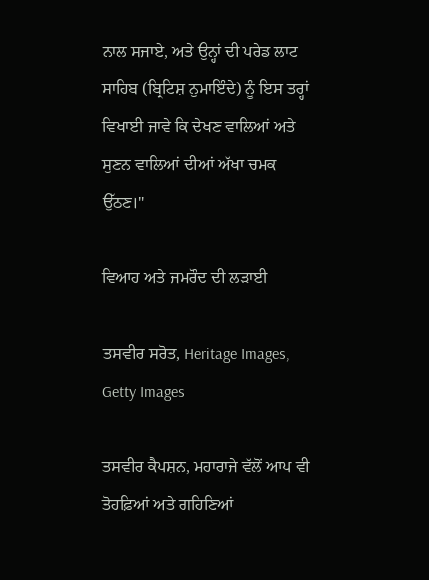ਨਾਲ ਸਜਾਏ, ਅਤੇ ਉਨ੍ਹਾਂ ਦੀ ਪਰੇਡ ਲਾਟ ਸਾਹਿਬ (ਬ੍ਰਿਟਿਸ਼ ਨੁਮਾਇੰਦੇ) ਨੂੰ ਇਸ ਤਰ੍ਹਾਂ ਵਿਖਾਈ ਜਾਵੇ ਕਿ ਦੇਖਣ ਵਾਲਿਆਂ ਅਤੇ ਸੁਣਨ ਵਾਲਿਆਂ ਦੀਆਂ ਅੱਖਾ ਚਮਕ ਉੱਠਣ।"

ਵਿਆਹ ਅਤੇ ਜਮਰੌਦ ਦੀ ਲੜਾਈ

ਤਸਵੀਰ ਸਰੋਤ, Heritage Images, Getty Images

ਤਸਵੀਰ ਕੈਪਸ਼ਨ, ਮਹਾਰਾਜੇ ਵੱਲੋਂ ਆਪ ਵੀ ਤੋਹਫ਼ਿਆਂ ਅਤੇ ਗਹਿਣਿਆਂ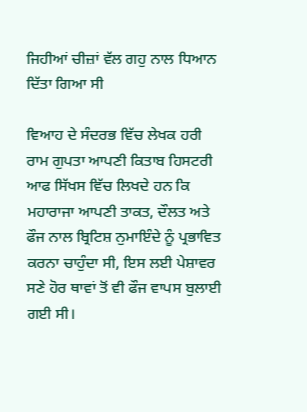ਜਿਹੀਆਂ ਚੀਜ਼ਾਂ ਵੱਲ ਗਹੁ ਨਾਲ ਧਿਆਨ ਦਿੱਤਾ ਗਿਆ ਸੀ

ਵਿਆਹ ਦੇ ਸੰਦਰਭ ਵਿੱਚ ਲੇਖਕ ਹਰੀ ਰਾਮ ਗੁਪਤਾ ਆਪਣੀ ਕਿਤਾਬ ਹਿਸਟਰੀ ਆਫ ਸਿੱਖਸ ਵਿੱਚ ਲਿਖਦੇ ਹਨ ਕਿ ਮਹਾਰਾਜਾ ਆਪਣੀ ਤਾਕਤ, ਦੌਲਤ ਅਤੇ ਫੌਜ ਨਾਲ ਬ੍ਰਿਟਿਸ਼ ਨੁਮਾਇੰਦੇ ਨੂੰ ਪ੍ਰਭਾਵਿਤ ਕਰਨਾ ਚਾਹੁੰਦਾ ਸੀ, ਇਸ ਲਈ ਪੇਸ਼ਾਵਰ ਸਣੇ ਹੋਰ ਥਾਵਾਂ ਤੋਂ ਵੀ ਫੌਜ ਵਾਪਸ ਬੁਲਾਈ ਗਈ ਸੀ।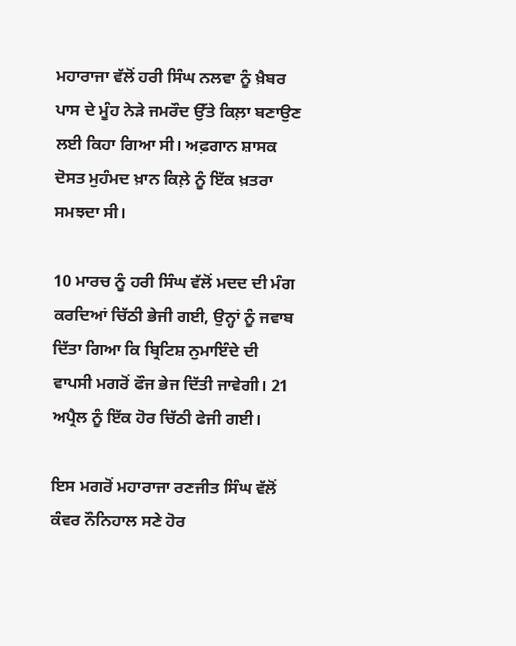ਮਹਾਰਾਜਾ ਵੱਲੋਂ ਹਰੀ ਸਿੰਘ ਨਲਵਾ ਨੂੰ ਖ਼ੈਬਰ ਪਾਸ ਦੇ ਮੂੰਹ ਨੇੜੇ ਜਮਰੌਦ ਉੱਤੇ ਕਿਲ਼ਾ ਬਣਾਉਣ ਲਈ ਕਿਹਾ ਗਿਆ ਸੀ। ਅਫ਼ਗਾਨ ਸ਼ਾਸਕ ਦੋਸਤ ਮੁਹੰਮਦ ਖ਼ਾਨ ਕਿਲ਼ੇ ਨੂੰ ਇੱਕ ਖ਼ਤਰਾ ਸਮਝਦਾ ਸੀ।

10 ਮਾਰਚ ਨੂੰ ਹਰੀ ਸਿੰਘ ਵੱਲੋਂ ਮਦਦ ਦੀ ਮੰਗ ਕਰਦਿਆਂ ਚਿੱਠੀ ਭੇਜੀ ਗਈ, ਉਨ੍ਹਾਂ ਨੂੰ ਜਵਾਬ ਦਿੱਤਾ ਗਿਆ ਕਿ ਬ੍ਰਿਟਿਸ਼ ਨੁਮਾਇੰਦੇ ਦੀ ਵਾਪਸੀ ਮਗਰੋਂ ਫੌਜ ਭੇਜ ਦਿੱਤੀ ਜਾਵੇਗੀ। 21 ਅਪ੍ਰੈਲ ਨੂੰ ਇੱਕ ਹੋਰ ਚਿੱਠੀ ਫੇਜੀ ਗਈ।

ਇਸ ਮਗਰੋਂ ਮਹਾਰਾਜਾ ਰਣਜੀਤ ਸਿੰਘ ਵੱਲੋਂ ਕੰਵਰ ਨੌਨਿਹਾਲ ਸਣੇ ਹੋਰ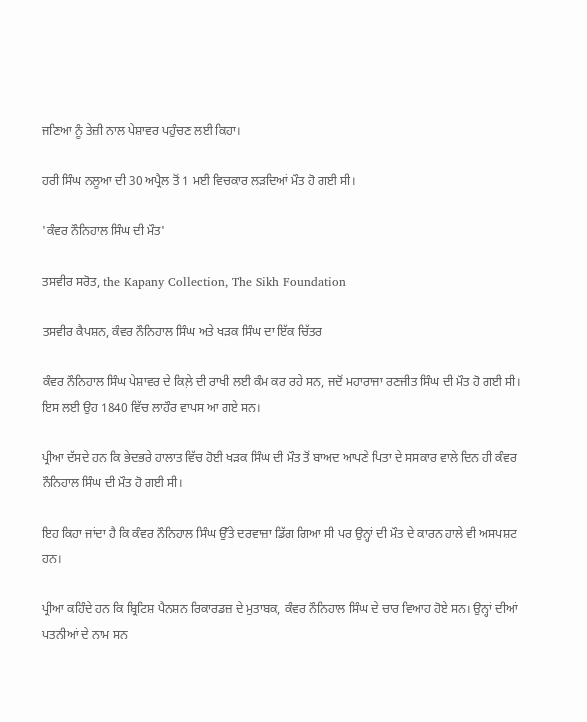ਜਣਿਆ ਨੂੰ ਤੇਜ਼ੀ ਨਾਲ ਪੇਸ਼ਾਵਰ ਪਹੁੰਚਣ ਲਈ ਕਿਹਾ।

ਹਰੀ ਸਿੰਘ ਨਲੂਆ ਦੀ 30 ਅਪ੍ਰੈਲ ਤੋਂ 1 ਮਈ ਵਿਚਕਾਰ ਲੜਦਿਆਂ ਮੌਤ ਹੋ ਗਈ ਸੀ।

'ਕੰਵਰ ਨੌਨਿਹਾਲ ਸਿੰਘ ਦੀ ਮੌਤ'

ਤਸਵੀਰ ਸਰੋਤ, the Kapany Collection, The Sikh Foundation

ਤਸਵੀਰ ਕੈਪਸ਼ਨ, ਕੰਵਰ ਨੌਨਿਹਾਲ ਸਿੰਘ ਅਤੇ ਖੜਕ ਸਿੰਘ ਦਾ ਇੱਕ ਚਿੱਤਰ

ਕੰਵਰ ਨੌਨਿਹਾਲ ਸਿੰਘ ਪੇਸ਼ਾਵਰ ਦੇ ਕਿਲ਼ੇ ਦੀ ਰਾਖੀ ਲਈ ਕੰਮ ਕਰ ਰਹੇ ਸਨ, ਜਦੋਂ ਮਹਾਰਾਜਾ ਰਣਜੀਤ ਸਿੰਘ ਦੀ ਮੌਤ ਹੋ ਗਈ ਸੀ। ਇਸ ਲਈ ਉਹ 1840 ਵਿੱਚ ਲਾਹੌਰ ਵਾਪਸ ਆ ਗਏ ਸਨ।

ਪ੍ਰੀਆ ਦੱਸਦੇ ਹਨ ਕਿ ਭੇਦਭਰੇ ਹਾਲਾਤ ਵਿੱਚ ਹੋਈ ਖੜਕ ਸਿੰਘ ਦੀ ਮੌਤ ਤੋਂ ਬਾਅਦ ਆਪਣੇ ਪਿਤਾ ਦੇ ਸਸਕਾਰ ਵਾਲੇ ਦਿਨ ਹੀ ਕੰਵਰ ਨੌਨਿਹਾਲ ਸਿੰਘ ਦੀ ਮੌਤ ਹੋ ਗਈ ਸੀ।

ਇਹ ਕਿਹਾ ਜਾਂਦਾ ਹੈ ਕਿ ਕੰਵਰ ਨੌਨਿਹਾਲ ਸਿੰਘ ਉੱਤੇ ਦਰਵਾਜ਼ਾ ਡਿੱਗ ਗਿਆ ਸੀ ਪਰ ਉਨ੍ਹਾਂ ਦੀ ਮੌਤ ਦੇ ਕਾਰਨ ਹਾਲੇ ਵੀ ਅਸਪਸ਼ਟ ਹਨ।

ਪ੍ਰੀਆ ਕਹਿੰਦੇ ਹਨ ਕਿ ਬ੍ਰਿਟਿਸ਼ ਪੈਨਸ਼ਨ ਰਿਕਾਰਡਜ਼ ਦੇ ਮੁਤਾਬਕ, ਕੰਵਰ ਨੌਨਿਹਾਲ ਸਿੰਘ ਦੇ ਚਾਰ ਵਿਆਹ ਹੋਏ ਸਨ। ਉਨ੍ਹਾਂ ਦੀਆਂ ਪਤਨੀਆਂ ਦੇ ਨਾਮ ਸਨ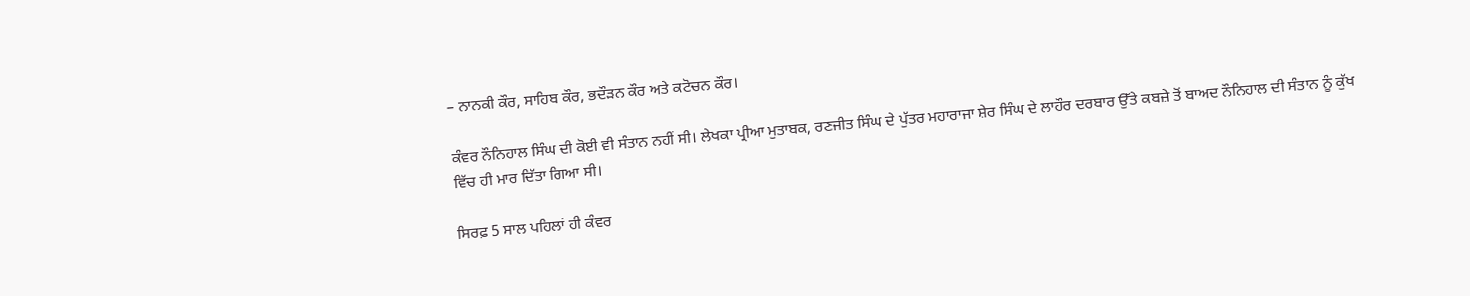– ਨਾਨਕੀ ਕੌਰ, ਸਾਹਿਬ ਕੌਰ, ਭਦੌੜਨ ਕੌਰ ਅਤੇ ਕਟੋਚਨ ਕੌਰ।

ਕੰਵਰ ਨੌਨਿਹਾਲ ਸਿੰਘ ਦੀ ਕੋਈ ਵੀ ਸੰਤਾਨ ਨਹੀਂ ਸੀ। ਲੇਖਕਾ ਪ੍ਰੀਆ ਮੁਤਾਬਕ, ਰਣਜੀਤ ਸਿੰਘ ਦੇ ਪੁੱਤਰ ਮਹਾਰਾਜਾ ਸ਼ੇਰ ਸਿੰਘ ਦੇ ਲਾਹੌਰ ਦਰਬਾਰ ਉੱਤੇ ਕਬਜ਼ੇ ਤੋਂ ਬਾਅਦ ਨੌਨਿਹਾਲ ਦੀ ਸੰਤਾਨ ਨੂੰ ਕੁੱਖ ਵਿੱਚ ਹੀ ਮਾਰ ਦਿੱਤਾ ਗਿਆ ਸੀ।

ਸਿਰਫ਼ 5 ਸਾਲ ਪਹਿਲਾਂ ਹੀ ਕੰਵਰ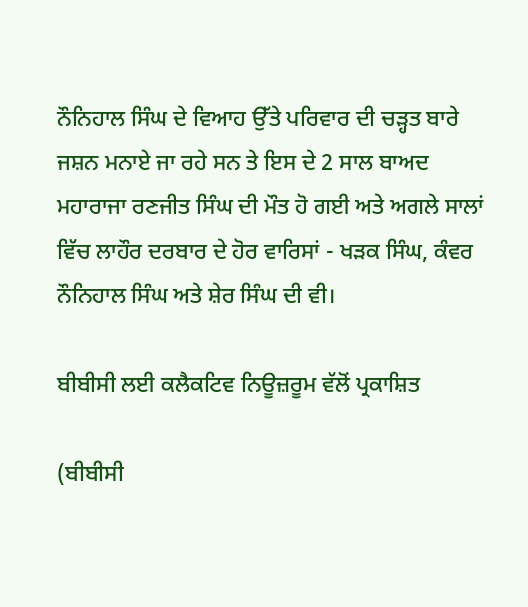ਨੌਨਿਹਾਲ ਸਿੰਘ ਦੇ ਵਿਆਹ ਉੱਤੇ ਪਰਿਵਾਰ ਦੀ ਚੜ੍ਹਤ ਬਾਰੇ ਜਸ਼ਨ ਮਨਾਏ ਜਾ ਰਹੇ ਸਨ ਤੇ ਇਸ ਦੇ 2 ਸਾਲ ਬਾਅਦ ਮਹਾਰਾਜਾ ਰਣਜੀਤ ਸਿੰਘ ਦੀ ਮੌਤ ਹੋ ਗਈ ਅਤੇ ਅਗਲੇ ਸਾਲਾਂ ਵਿੱਚ ਲਾਹੌਰ ਦਰਬਾਰ ਦੇ ਹੋਰ ਵਾਰਿਸਾਂ - ਖੜਕ ਸਿੰਘ, ਕੰਵਰ ਨੌਨਿਹਾਲ ਸਿੰਘ ਅਤੇ ਸ਼ੇਰ ਸਿੰਘ ਦੀ ਵੀ।

ਬੀਬੀਸੀ ਲਈ ਕਲੈਕਟਿਵ ਨਿਊਜ਼ਰੂਮ ਵੱਲੋਂ ਪ੍ਰਕਾਸ਼ਿਤ

(ਬੀਬੀਸੀ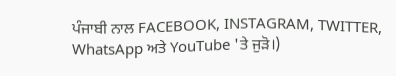ਪੰਜਾਬੀ ਨਾਲ FACEBOOK, INSTAGRAM, TWITTER, WhatsApp ਅਤੇ YouTube 'ਤੇ ਜੁੜੋ।)